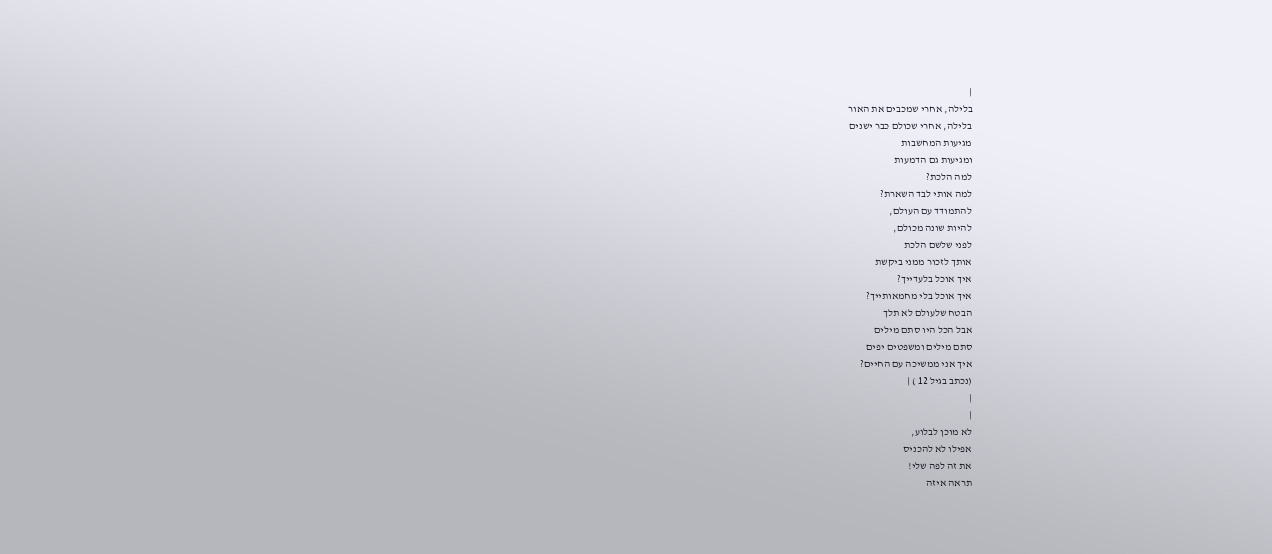|
בלילה, אחרי שמכבים את האור
בלילה, אחרי שכולם כבר ישנים
מגיעות המחשבות
ומגיעות גם הדמעות
למה הלכת?
למה אותי לבד השארת?
להתמודד עם העולם,
להיות שונה מכולם,
לפני שלשם הלכת
אותך לזכור ממני ביקשת
איך אוכל בלעדייך?
איך אוכל בלי מחמאותייך?
הבטח שלעולם לא תלך
אבל הכל היו סתם מילים
סתם מילים ומשפטים יפים
איך אני ממשיכה עם החיים?
(נכתב בגיל 12 ) |
|
|
לא מוכן לבלוע,
אפילו לא להכניס
את זה לפה שלי!
תראה איזה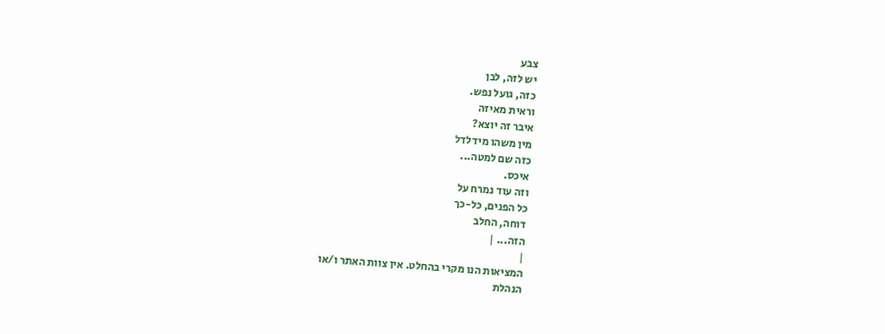צבע
יש לזה, לבן
כזה, גועל נפש.
וראית מאיזה
איבר זה יוצא?
מין משהו מידלדל
כזה שם למטה...
איכס.
וזה עוד נמרח על
כל הפנים, כל-כך
דוחה, החלב
הזה... |
|
המציאות הנו מקרי בהחלט. אין צוות האתר ו/או
הנהלת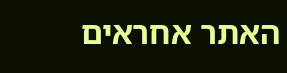האתר אחראים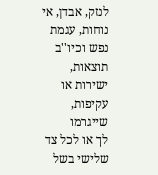לנזק, אבדן, אי נוחות, עגמת
נפש וכיו''ב תוצאות, ישירות או עקיפות, שייגרמו
לך או לכל צד שלישי בשל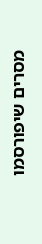מסרים שיפורסמו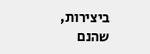ביצירות, שהנם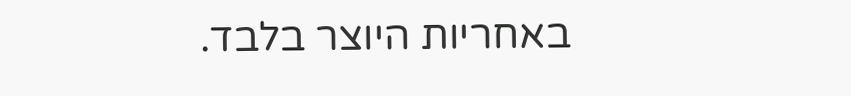באחריות היוצר בלבד.